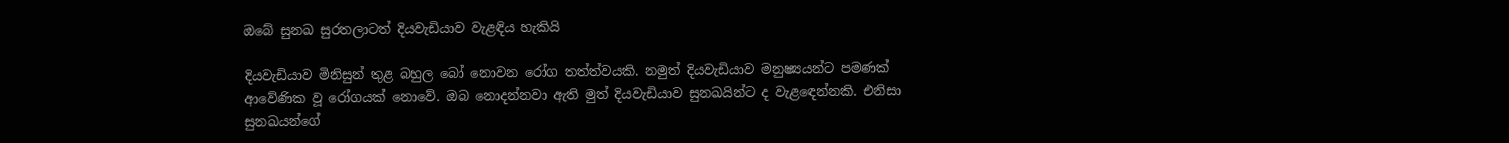ඔබේ සුනඛ සුරතලාටත් දියවැඩියාව වැළඳිය හැකියි

දියවැඩියාව මිනිසුන් තුළ බහුල බෝ නොවන රෝග තත්ත්වයකි. නමුත් දියවැඩියාව මනුෂ්‍යයන්ට පමණක් ආවේණික වූ රෝගයක් නොවේ. ඔබ නොදන්නවා ඇති මුත් දියවැඩියාව සුනඛයින්ට ද වැළඳෙන්නකි. එනිසා සුනඛයන්ගේ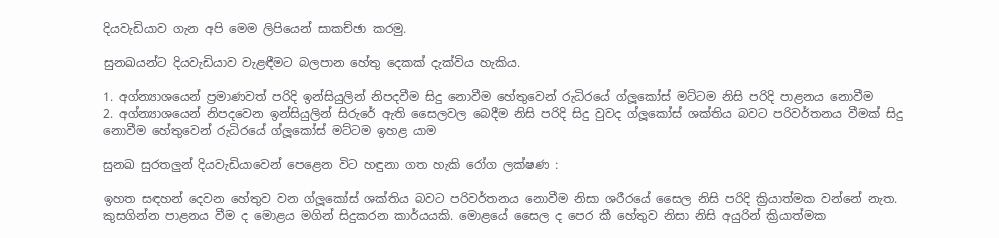දියවැඩියාව ගැන අපි මෙම ලිපියෙන් සාකච්ඡා කරමු.

සුනඛයන්ට දියවැඩියාව වැළඳීමට බලපාන හේතු දෙකක් දැක්විය හැකිය.

1. අග්න්‍යාශයෙන් ප්‍රමාණවත් පරිදි ඉන්සියුලින් නිපදවීම සිදු නොවීම හේතුවෙන් රුධිරයේ ග්ලූකෝස් මට්ටම නිසි පරිදි පාළනය නොවීම
2. අග්න්‍යාශයෙන් නිපදවෙන ඉන්සියුලින් සිරුරේ ඇති සෛලවල බෙදීම නිසි පරිදි සිදු වුවද ග්ලූකෝස් ශක්තිය බවට පරිවර්තනය වීමක් සිදු නොවීම හේතුවෙන් රුධිරයේ ග්ලූකෝස් මට්ටම ඉහළ යාම

සුනඛ සුරතලුන් දියවැඩියාවෙන් පෙළෙන විට හඳුනා ගත හැකි රෝග ලක්ෂණ :

ඉහත සඳහන් දෙවන හේතුව වන ග්ලූකෝස් ශක්තිය බවට පරිවර්තනය නොවීම නිසා ශරීරයේ සෛල නිසි පරිදි ක්‍රියාත්මක වන්නේ නැත. කුසගින්න පාළනය වීම ද මොළය මගින් සිදුකරන කාර්යයකි. මොළයේ සෛල ද පෙර කී හේතුව නිසා නිසි අයුරින් ක්‍රියාත්මක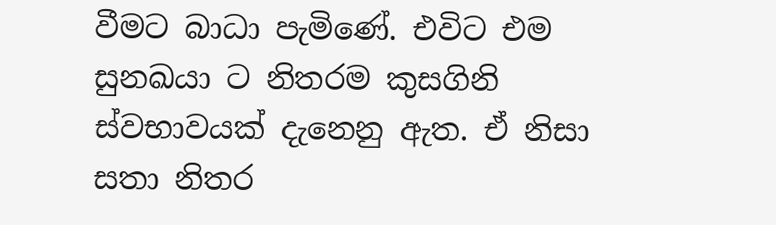වීමට බාධා පැමිණේ. එවිට එම සුනඛයා ට නිතරම කුසගිනි ස්වභාවයක් දැනෙනු ඇත. ඒ නිසා සතා නිතර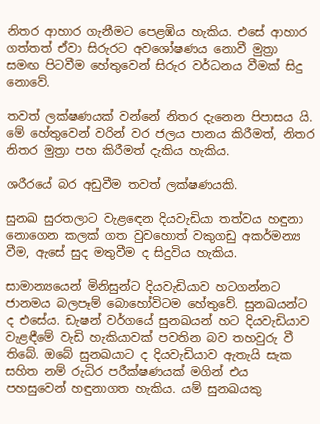නිතර ආහාර ගැනීමට පෙළඹිය හැකිය. එසේ ආහාර ගත්තත් ඒවා සිරුරට අවශෝෂණය නොවී මුත්‍රා සමඟ පිටවීම හේතුවෙන් සිරුර වර්ධනය වීමක් සිදු නොවේ.

තවත් ලක්ෂණයක් වන්නේ නිතර දැනෙන පිපාසය යි. මේ හේතුවෙන් වරින් වර ජලය පානය කිරීමත්, නිතර නිතර මුත්‍රා පහ කිරීමත් දැකිය හැකිය.

ශරීරයේ බර අඩුවීම තවත් ලක්ෂණයකි.

සුනඛ සුරතලාට වැළඳෙන දියවැඩියා තත්වය හඳුනා නොගෙන කලක් ගත වුවහොත් වකුගඩු අකර්මන්‍ය වීම, ඇසේ සුද මතුවීම ද සිදුවිය හැකිය.

සාමාන්‍යයෙන් මිනිසුන්ට දියවැඩියාව හටගන්නට ජානමය බලපෑම් බොහෝවිටම හේතුවේ. සුනඛයන්ට ද එසේය. ඩැෂන් වර්ගයේ සුනඛයන් හට දියවැඩියාව වැළඳීමේ වැඩි හැකියාවක් පවතින බව තහවුරු වී තිබේ. ඔබේ සුනඛයාට ද දියවැඩියාව ඇතැයි සැක සහිත නම් රුධිර පරීක්ෂණයක් මගින් එය පහසුවෙන් හඳුනාගත හැකිය. යම් සුනඛයකු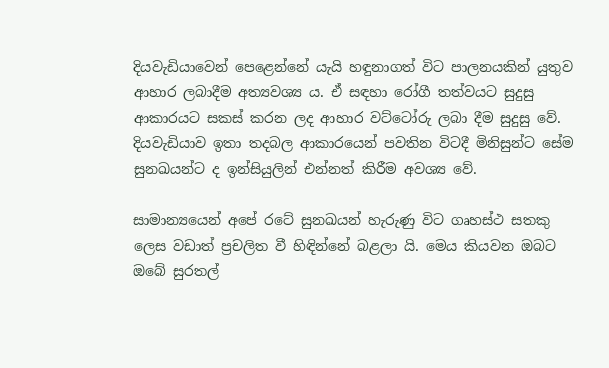දියවැඩියාවෙන් පෙළෙන්නේ යැයි හඳුනාගත් විට පාලනයකින් යුතුව ආහාර ලබාදීම අත්‍යවශ්‍ය ය. ඒ සඳහා රෝගී තත්වයට සුදුසු ආකාරයට සකස් කරන ලද ආහාර වට්ටෝරු ලබා දීම සුදුසු වේ. දියවැඩියාව ඉතා තදබල ආකාරයෙන් පවතින විටදී මිනිසුන්ට සේම සුනඛයන්ට ද ඉන්සියුලින් එන්නත් කිරීම අවශ්‍ය වේ.

සාමාන්‍යයෙන් අපේ රටේ සුනඛයන් හැරුණු විට ගෘහස්ථ සතකු ලෙස වඩාත් ප්‍රචලිත වී හිඳින්නේ බළලා යි. මෙය කියවන ඔබට ඔබේ සුරතල්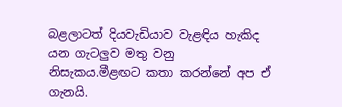බළලාටත් දියවැඩියාව වැළඳිය හැකිද යන ගැටලුව මතු වනු නිසැකය.මීළඟට කතා කරන්නේ අප ඒ ගැනයි.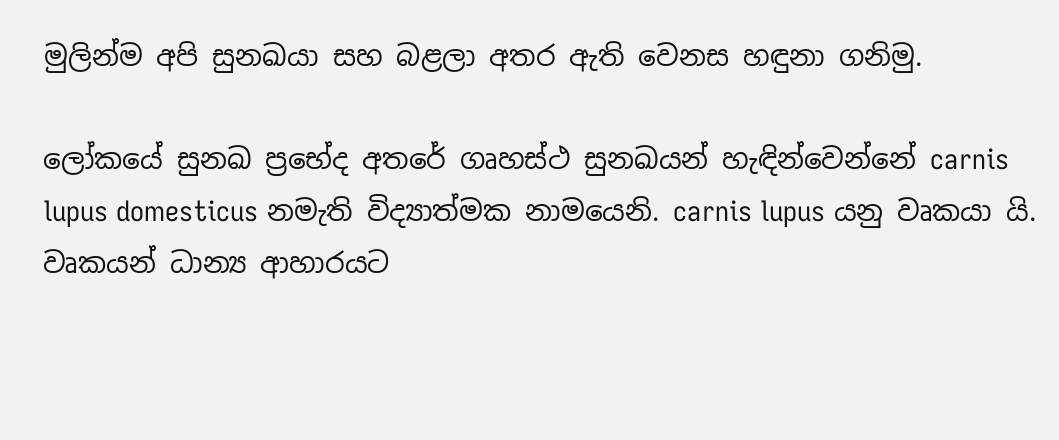මුලින්ම අපි සුනඛයා සහ බළලා අතර ඇති වෙනස හඳුනා ගනිමු.

ලෝකයේ සුනඛ ප්‍රභේද අතරේ ගෘහස්ථ සුනඛයන් හැඳින්වෙන්නේ carnis lupus domesticus නමැති විද්‍යාත්මක නාමයෙනි. carnis lupus යනු වෘකයා යි. වෘකයන් ධාන්‍ය ආහාරයට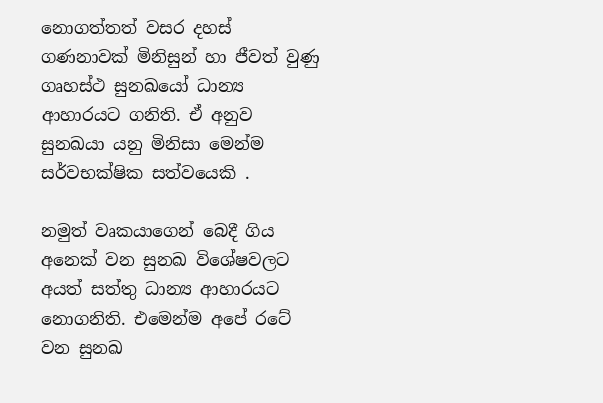නොගත්තත් වසර දහස් ගණනාවක් මිනිසුන් හා ජීවත් වුණු ගෘහස්ථ සුනඛයෝ ධාන්‍ය ආහාරයට ගනිති. ඒ අනුව සුනඛයා යනු මිනිසා මෙන්ම සර්වභක්ෂික සත්වයෙකි .

නමුත් වෘකයාගෙන් බෙදී ගිය අනෙක් වන සුනඛ විශේෂවලට අයත් සත්තු ධාන්‍ය ආහාරයට නොගනිති. එමෙන්ම අපේ රටේ වන සුනඛ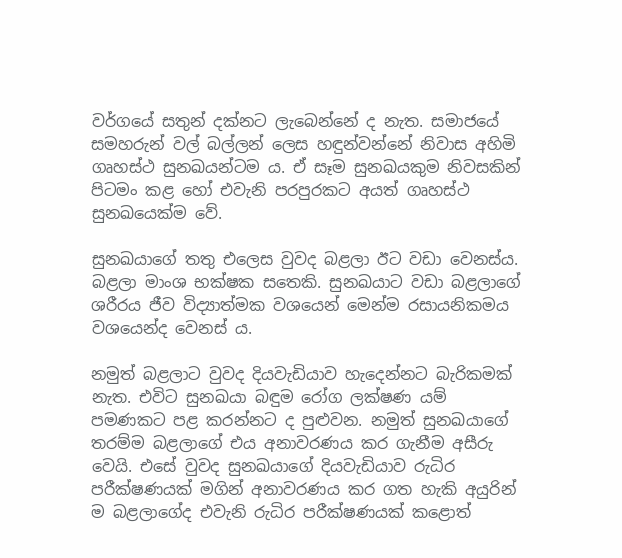වර්ගයේ සතුන් දක්නට ලැබෙන්නේ ද නැත. සමාජයේ සමහරුන් වල් බල්ලන් ලෙස හඳුන්වන්නේ නිවාස අහිමි ගෘහස්ථ සුනඛයන්ටම ය. ඒ සෑම සුනඛයකුම නිවසකින් පිටමං කළ හෝ එවැනි පරපුරකට අයත් ගෘහස්ථ සුනඛයෙක්ම වේ.

සුනඛයාගේ තතු එලෙස වුවද බළලා ඊට වඩා වෙනස්ය. බළලා මාංශ භක්ෂක සතෙකි. සුනඛයාට වඩා බළලාගේ ශරීරය ජීව විද්‍යාත්මක වශයෙන් මෙන්ම රසායනිකමය වශයෙන්ද වෙනස් ය.

නමුත් බළලාට වුවද දියවැඩියාව හැදෙන්නට බැරිකමක් නැත. එවිට සුනඛයා බඳුම රෝග ලක්ෂණ යම් පමණකට පළ කරන්නට ද පුළුවන. නමුත් සුනඛයාගේ තරම්ම බළලාගේ එය අනාවරණය කර ගැනීම අසීරු වෙයි. එසේ වුවද සුනඛයාගේ දියවැඩියාව රුධිර පරීක්ෂණයක් මගින් අනාවරණය කර ගත හැකි අයුරින් ම බළලාගේද එවැනි රුධිර පරීක්ෂණයක් කළොත්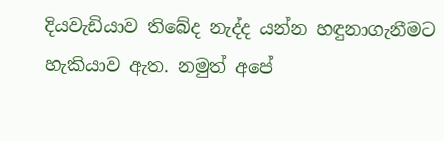දියවැඩියාව තිබේද නැද්ද යන්න හඳුනාගැනීමට හැකියාව ඇත. නමුත් අපේ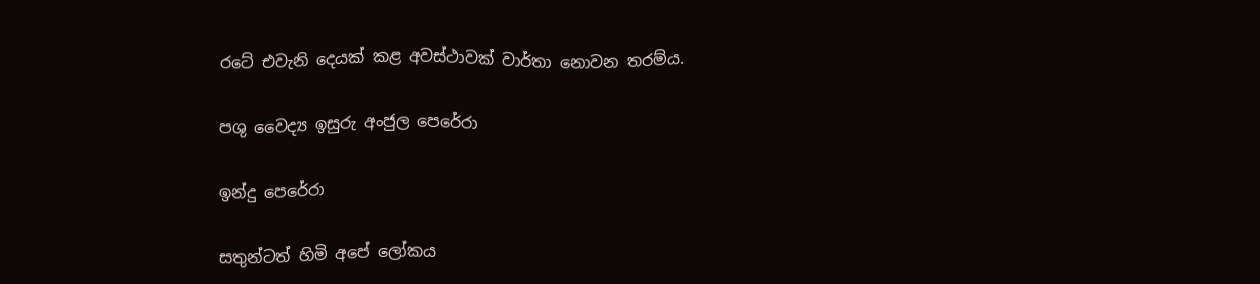රටේ එවැනි දෙයක් කළ අවස්ථාවක් වාර්තා නොවන තරම්ය.

පශු වෛද්‍ය ඉසුරු අංජුල පෙරේරා

ඉන්දු පෙරේරා

සතුන්ටත් හිමි අපේ ලෝකය